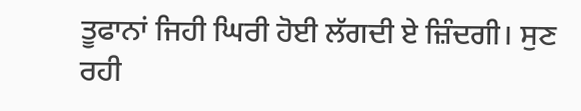ਤੂਫਾਨਾਂ ਜਿਹੀ ਘਿਰੀ ਹੋਈ ਲੱਗਦੀ ਏ ਜ਼ਿੰਦਗੀ। ਸੁਣ ਰਹੀ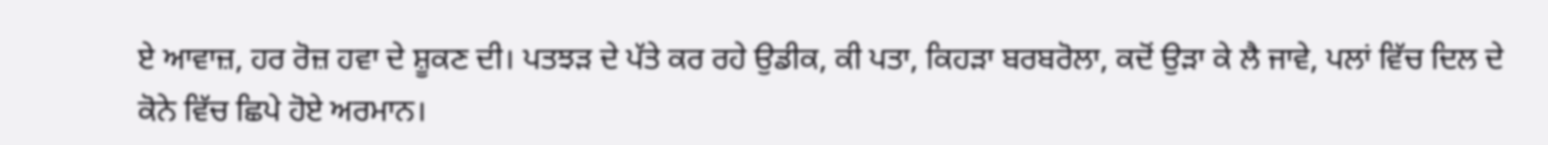ਏ ਆਵਾਜ਼, ਹਰ ਰੋਜ਼ ਹਵਾ ਦੇ ਸ਼ੂਕਣ ਦੀ। ਪਤਝੜ ਦੇ ਪੱਤੇ ਕਰ ਰਹੇ ਉਡੀਕ, ਕੀ ਪਤਾ, ਕਿਹੜਾ ਬਰਬਰੋਲਾ, ਕਦੋਂ ਉੜਾ ਕੇ ਲੈ ਜਾਵੇ, ਪਲਾਂ ਵਿੱਚ ਦਿਲ ਦੇ ਕੋਨੇ ਵਿੱਚ ਛਿਪੇ ਹੋਏ ਅਰਮਾਨ।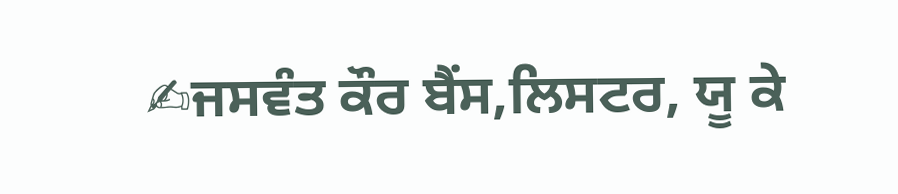✍ਜਸਵੰਤ ਕੌਰ ਬੈਂਸ,ਲਿਸਟਰ, ਯੂ ਕੇ